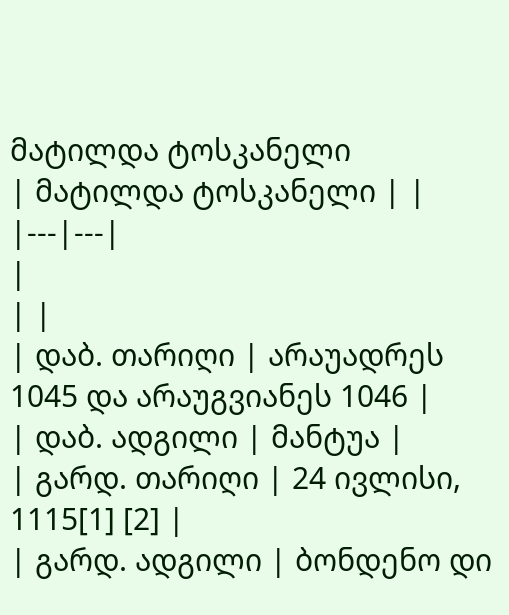მატილდა ტოსკანელი
| მატილდა ტოსკანელი | |
|---|---|
|
| |
| დაბ. თარიღი | არაუადრეს 1045 და არაუგვიანეს 1046 |
| დაბ. ადგილი | მანტუა |
| გარდ. თარიღი | 24 ივლისი, 1115[1] [2] |
| გარდ. ადგილი | ბონდენო დი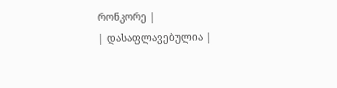რონკორე |
| დასაფლავებულია |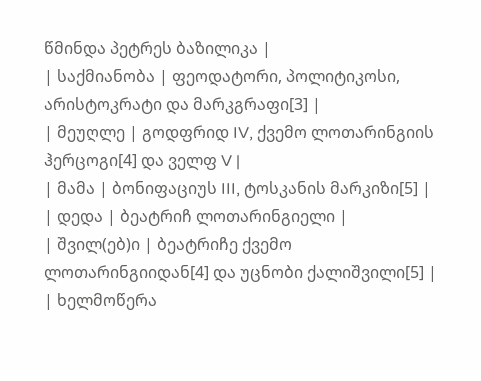წმინდა პეტრეს ბაზილიკა |
| საქმიანობა | ფეოდატორი, პოლიტიკოსი, არისტოკრატი და მარკგრაფი[3] |
| მეუღლე | გოდფრიდ IV, ქვემო ლოთარინგიის ჰერცოგი[4] და ველფ V |
| მამა | ბონიფაციუს III, ტოსკანის მარკიზი[5] |
| დედა | ბეატრიჩ ლოთარინგიელი |
| შვილ(ებ)ი | ბეატრიჩე ქვემო ლოთარინგიიდან[4] და უცნობი ქალიშვილი[5] |
| ხელმოწერა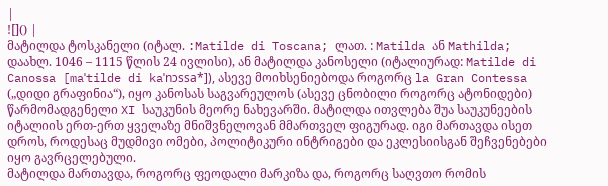|
![]() |
მატილდა ტოსკანელი (იტალ. :Matilde di Toscana; ლათ. : Matilda ან Mathilda; დაახლ. 1046 – 1115 წლის 24 ივლისი), ან მატილდა კანოსელი (იტალიურად: Matilde di Canossa [maˈtilde di kaˈnɔssa*]), ასევე მოიხსენიებოდა როგორც la Gran Contessa („დიდი გრაფინია“), იყო კანოსას საგვარეულოს (ასევე ცნობილი როგორც ატონიდები) წარმომადგენელი XI საუკუნის მეორე ნახევარში. მატილდა ითვლება შუა საუკუნეების იტალიის ერთ-ერთ ყველაზე მნიშვნელოვან მმართველ ფიგურად. იგი მართავდა ისეთ დროს, როდესაც მუდმივი ომები, პოლიტიკური ინტრიგები და ეკლესიისგან შეჩვენებები იყო გავრცელებული.
მატილდა მართავდა, როგორც ფეოდალი მარკიზა და, როგორც საღვთო რომის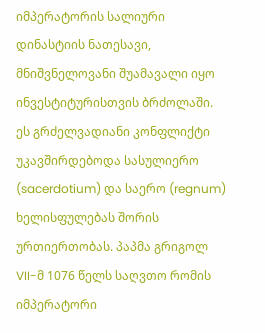იმპერატორის სალიური დინასტიის ნათესავი, მნიშვნელოვანი შუამავალი იყო ინვესტიტურისთვის ბრძოლაში. ეს გრძელვადიანი კონფლიქტი უკავშირდებოდა სასულიერო (sacerdotium) და საერო (regnum) ხელისფულებას შორის ურთიერთობას. პაპმა გრიგოლ VII-მ 1076 წელს საღვთო რომის იმპერატორი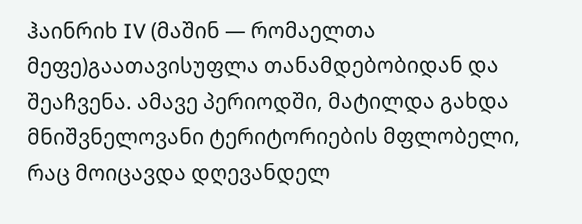ჰაინრიხ IV (მაშინ — რომაელთა მეფე)გაათავისუფლა თანამდებობიდან და შეაჩვენა. ამავე პერიოდში, მატილდა გახდა მნიშვნელოვანი ტერიტორიების მფლობელი, რაც მოიცავდა დღევანდელ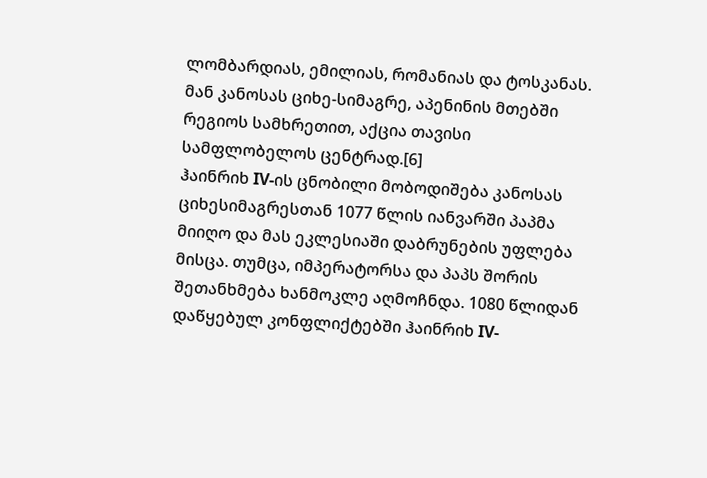ლომბარდიას, ემილიას, რომანიას და ტოსკანას. მან კანოსას ციხე-სიმაგრე, აპენინის მთებში რეგიოს სამხრეთით, აქცია თავისი სამფლობელოს ცენტრად.[6]
ჰაინრიხ IV-ის ცნობილი მობოდიშება კანოსას ციხესიმაგრესთან 1077 წლის იანვარში პაპმა მიიღო და მას ეკლესიაში დაბრუნების უფლება მისცა. თუმცა, იმპერატორსა და პაპს შორის შეთანხმება ხანმოკლე აღმოჩნდა. 1080 წლიდან დაწყებულ კონფლიქტებში ჰაინრიხ IV-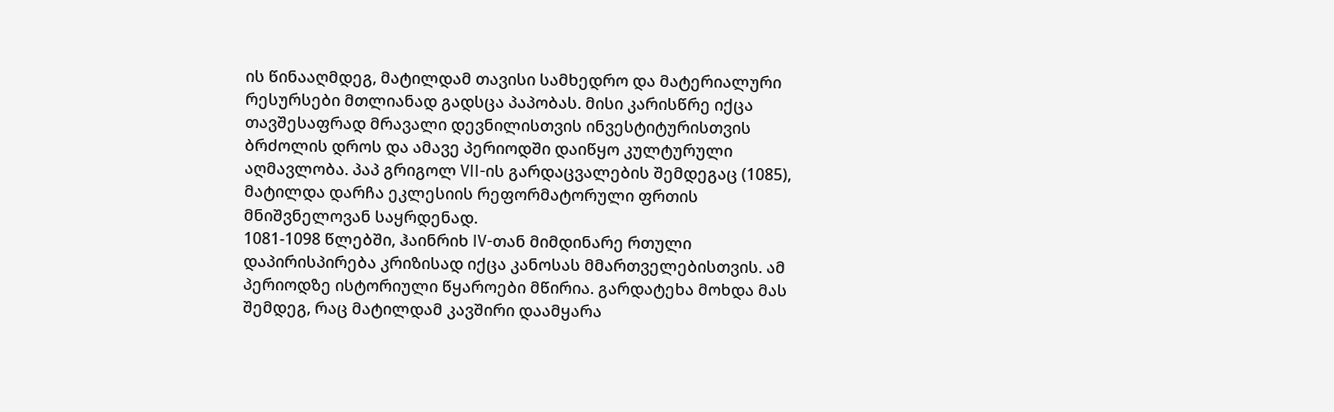ის წინააღმდეგ, მატილდამ თავისი სამხედრო და მატერიალური რესურსები მთლიანად გადსცა პაპობას. მისი კარისწრე იქცა თავშესაფრად მრავალი დევნილისთვის ინვესტიტურისთვის ბრძოლის დროს და ამავე პერიოდში დაიწყო კულტურული აღმავლობა. პაპ გრიგოლ VII-ის გარდაცვალების შემდეგაც (1085), მატილდა დარჩა ეკლესიის რეფორმატორული ფრთის მნიშვნელოვან საყრდენად.
1081-1098 წლებში, ჰაინრიხ IV-თან მიმდინარე რთული დაპირისპირება კრიზისად იქცა კანოსას მმართველებისთვის. ამ პერიოდზე ისტორიული წყაროები მწირია. გარდატეხა მოხდა მას შემდეგ, რაც მატილდამ კავშირი დაამყარა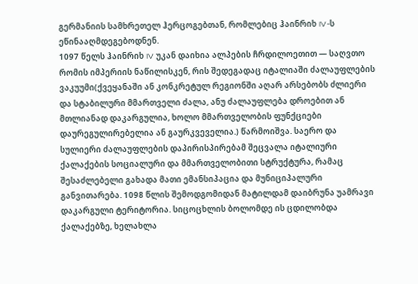გერმანიის სამხრეთელ ჰერცოგებთან, რომლებიც ჰაინრიხ IV-ს ეწინააღმდეგებოდნენ.
1097 წელს ჰაინრიხ IV უკან დაიხია ალპების ჩრდილოეთით — საღვთო რომის იმპერიის ნაწილისკენ, რის შედეგადაც იტალიაში ძალაუფლების ვაკუუმი(ქვეყანაში ან კონკრეტულ რეგიონში აღარ არსებობს ძლიერი და სტაბილური მმართველი ძალა, ანუ ძალაუფლება დროებით ან მთლიანად დაკარგულია, ხოლო მმართველობის ფუნქციები დაურეგულირებელია ან გაურკვეველია.) წარმოიშვა. საერო და სულიერი ძალაუფლების დაპირისპირებამ შეცვალა იტალიური ქალაქების სოციალური და მმართველობითი სტრუქტურა, რამაც შესაძლებელი გახადა მათი ემანსიპაცია და მუნიციპალური განვითარება. 1098 წლის შემოდგომიდან მატილდამ დაიბრუნა უამრავი დაკარგული ტერიტორია. სიცოცხლის ბოლომდე ის ცდილობდა ქალაქებზე, ხელახლა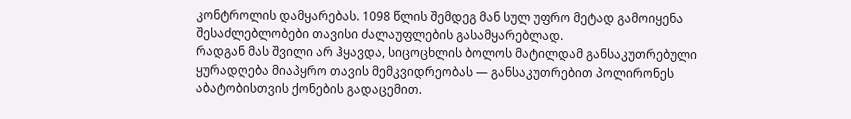კონტროლის დამყარებას. 1098 წლის შემდეგ მან სულ უფრო მეტად გამოიყენა შესაძლებლობები თავისი ძალაუფლების გასამყარებლად.
რადგან მას შვილი არ ჰყავდა, სიცოცხლის ბოლოს მატილდამ განსაკუთრებული ყურადღება მიაპყრო თავის მემკვიდრეობას — განსაკუთრებით პოლირონეს აბატობისთვის ქონების გადაცემით.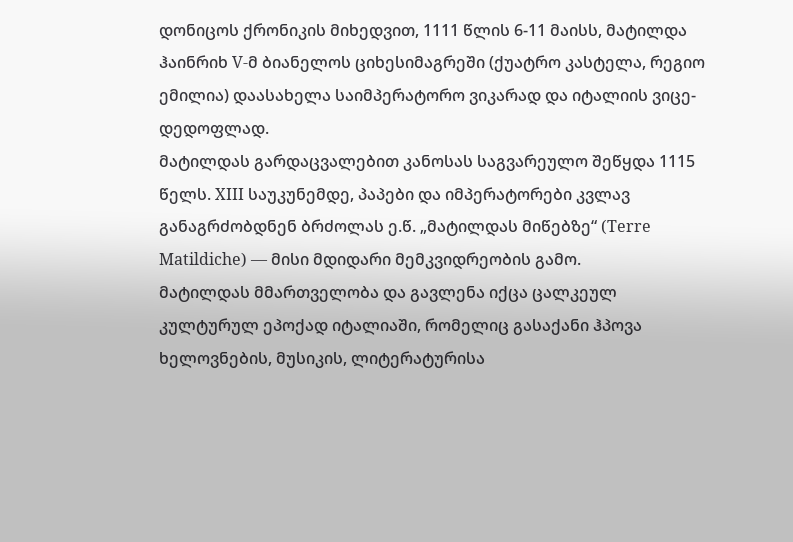დონიცოს ქრონიკის მიხედვით, 1111 წლის 6-11 მაისს, მატილდა ჰაინრიხ V-მ ბიანელოს ციხესიმაგრეში (ქუატრო კასტელა, რეგიო ემილია) დაასახელა საიმპერატორო ვიკარად და იტალიის ვიცე-დედოფლად.
მატილდას გარდაცვალებით კანოსას საგვარეულო შეწყდა 1115 წელს. XIII საუკუნემდე, პაპები და იმპერატორები კვლავ განაგრძობდნენ ბრძოლას ე.წ. „მატილდას მიწებზე“ (Terre Matildiche) — მისი მდიდარი მემკვიდრეობის გამო.
მატილდას მმართველობა და გავლენა იქცა ცალკეულ კულტურულ ეპოქად იტალიაში, რომელიც გასაქანი ჰპოვა ხელოვნების, მუსიკის, ლიტერატურისა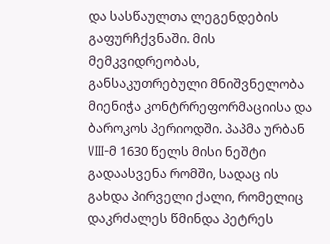და სასწაულთა ლეგენდების გაფურჩქვნაში. მის მემკვიდრეობას, განსაკუთრებული მნიშვნელობა მიენიჭა კონტრრეფორმაციისა და ბაროკოს პერიოდში. პაპმა ურბან VIII-მ 1630 წელს მისი ნეშტი გადაასვენა რომში, სადაც ის გახდა პირველი ქალი, რომელიც დაკრძალეს წმინდა პეტრეს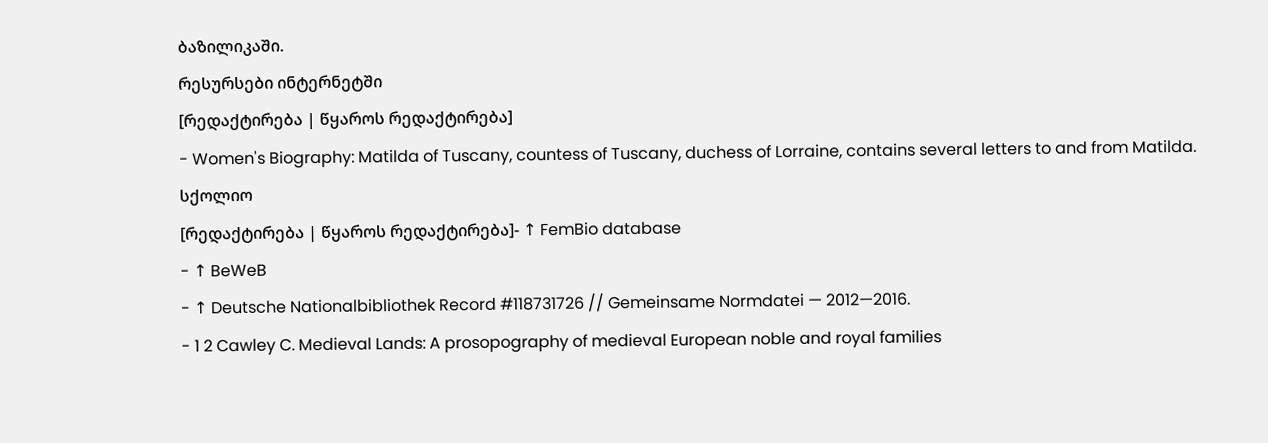ბაზილიკაში.
რესურსები ინტერნეტში
[რედაქტირება | წყაროს რედაქტირება]
- Women's Biography: Matilda of Tuscany, countess of Tuscany, duchess of Lorraine, contains several letters to and from Matilda.
სქოლიო
[რედაქტირება | წყაროს რედაქტირება]- ↑ FemBio database
- ↑ BeWeB
- ↑ Deutsche Nationalbibliothek Record #118731726 // Gemeinsame Normdatei — 2012—2016.
- 1 2 Cawley C. Medieval Lands: A prosopography of medieval European noble and royal families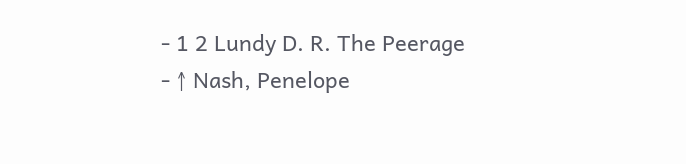- 1 2 Lundy D. R. The Peerage
- ↑ Nash, Penelope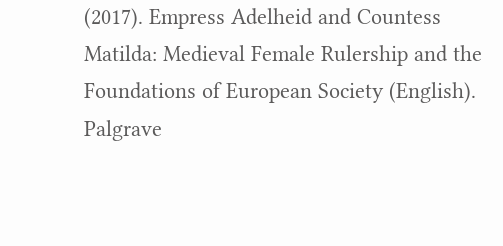(2017). Empress Adelheid and Countess Matilda: Medieval Female Rulership and the Foundations of European Society (English). Palgrave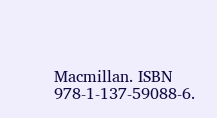Macmillan. ISBN 978-1-137-59088-6.